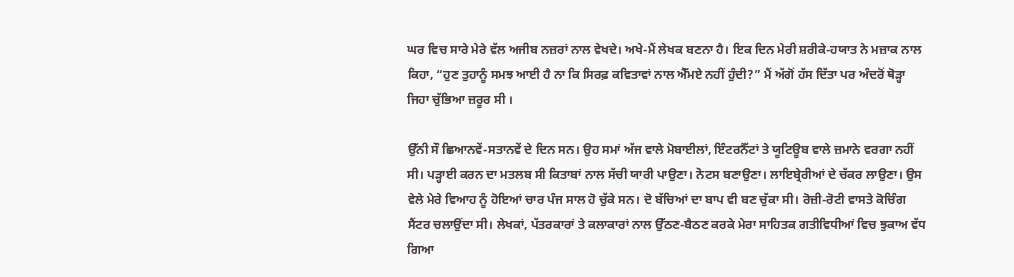ਘਰ ਵਿਚ ਸਾਰੇ ਮੇਰੇ ਵੱਲ ਅਜੀਬ ਨਜ਼ਰਾਂ ਨਾਲ ਵੇਖਦੇ। ਅਖੇ-ਮੈਂ ਲੇਖਕ ਬਣਨਾ ਹੈ। ਇਕ ਦਿਨ ਮੇਰੀ ਸ਼ਰੀਕੇ-ਹਯਾਤ ਨੇ ਮਜ਼ਾਕ ਨਾਲ ਕਿਹਾ, “ਹੁਣ ਤੁਹਾਨੂੰ ਸਮਝ ਆਈ ਹੈ ਨਾ ਕਿ ਸਿਰਫ਼ ਕਵਿਤਾਵਾਂ ਨਾਲ ਐੱਮਏ ਨਹੀਂ ਹੁੰਦੀ?” ਮੈਂ ਅੱਗੋਂ ਹੱਸ ਦਿੱਤਾ ਪਰ ਅੰਦਰੋਂ ਥੋੜ੍ਹਾ ਜਿਹਾ ਚੁੱਭਿਆ ਜ਼ਰੂਰ ਸੀ ।

ਉੱਨੀ ਸੌ ਛਿਆਨਵੇਂ-ਸਤਾਨਵੇਂ ਦੇ ਦਿਨ ਸਨ। ਉਹ ਸਮਾਂ ਅੱਜ ਵਾਲੇ ਮੋਬਾਈਲਾਂ, ਇੰਟਰਨੈੱਟਾਂ ਤੇ ਯੂਟਿਊਬ ਵਾਲੇ ਜ਼ਮਾਨੇ ਵਰਗਾ ਨਹੀਂ ਸੀ। ਪੜ੍ਹਾਈ ਕਰਨ ਦਾ ਮਤਲਬ ਸੀ ਕਿਤਾਬਾਂ ਨਾਲ ਸੱਚੀ ਯਾਰੀ ਪਾਉਣਾ। ਨੋਟਸ ਬਣਾਉਣਾ। ਲਾਇਬ੍ਰੇਰੀਆਂ ਦੇ ਚੱਕਰ ਲਾਉਣਾ। ਉਸ ਵੇਲੇ ਮੇਰੇ ਵਿਆਹ ਨੂੰ ਹੋਇਆਂ ਚਾਰ ਪੰਜ ਸਾਲ ਹੋ ਚੁੱਕੇ ਸਨ। ਦੋ ਬੱਚਿਆਂ ਦਾ ਬਾਪ ਵੀ ਬਣ ਚੁੱਕਾ ਸੀ। ਰੋਜ਼ੀ-ਰੋਟੀ ਵਾਸਤੇ ਕੋਚਿੰਗ ਸੈਂਟਰ ਚਲਾਉਂਦਾ ਸੀ। ਲੇਖਕਾਂ, ਪੱਤਰਕਾਰਾਂ ਤੇ ਕਲਾਕਾਰਾਂ ਨਾਲ ਉੱਠਣ-ਬੈਠਣ ਕਰਕੇ ਮੇਰਾ ਸਾਹਿਤਕ ਗਤੀਵਿਧੀਆਂ ਵਿਚ ਝੁਕਾਅ ਵੱਧ ਗਿਆ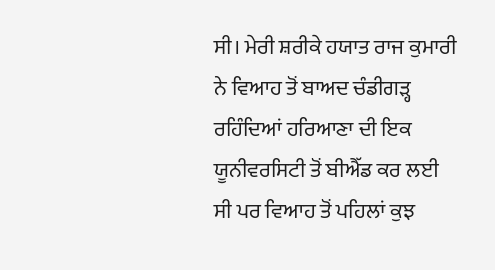ਸੀ। ਮੇਰੀ ਸ਼ਰੀਕੇ ਹਯਾਤ ਰਾਜ ਕੁਮਾਰੀ ਨੇ ਵਿਆਹ ਤੋਂ ਬਾਅਦ ਚੰਡੀਗੜ੍ਹ ਰਹਿੰਦਿਆਂ ਹਰਿਆਣਾ ਦੀ ਇਕ ਯੂਨੀਵਰਸਿਟੀ ਤੋਂ ਬੀਐੱਡ ਕਰ ਲਈ ਸੀ ਪਰ ਵਿਆਹ ਤੋਂ ਪਹਿਲਾਂ ਕੁਝ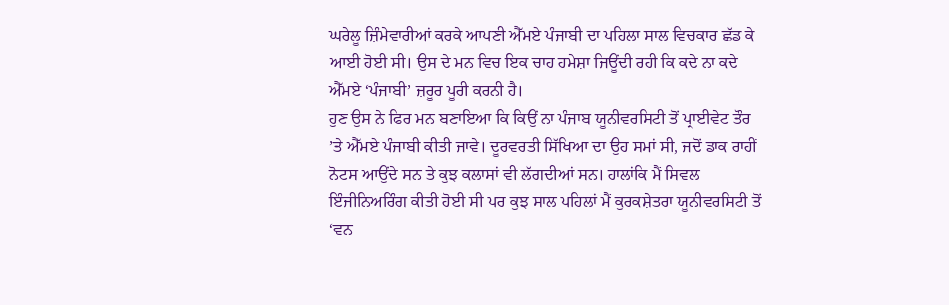ਘਰੇਲੂ ਜ਼ਿੰਮੇਵਾਰੀਆਂ ਕਰਕੇ ਆਪਣੀ ਐੱਮਏ ਪੰਜਾਬੀ ਦਾ ਪਹਿਲਾ ਸਾਲ ਵਿਚਕਾਰ ਛੱਡ ਕੇ ਆਈ ਹੋਈ ਸੀ। ਉਸ ਦੇ ਮਨ ਵਿਚ ਇਕ ਚਾਹ ਹਮੇਸ਼ਾ ਜਿਊਂਦੀ ਰਹੀ ਕਿ ਕਦੇ ਨਾ ਕਦੇ ਐੱਮਏ ‘ਪੰਜਾਬੀ’ ਜ਼ਰੂਰ ਪੂਰੀ ਕਰਨੀ ਹੈ।
ਹੁਣ ਉਸ ਨੇ ਫਿਰ ਮਨ ਬਣਾਇਆ ਕਿ ਕਿਉਂ ਨਾ ਪੰਜਾਬ ਯੂਨੀਵਰਸਿਟੀ ਤੋਂ ਪ੍ਰਾਈਵੇਟ ਤੌਰ ’ਤੇ ਐੱਮਏ ਪੰਜਾਬੀ ਕੀਤੀ ਜਾਵੇ। ਦੂਰਵਰਤੀ ਸਿੱਖਿਆ ਦਾ ਉਹ ਸਮਾਂ ਸੀ, ਜਦੋਂ ਡਾਕ ਰਾਹੀਂ ਨੋਟਸ ਆਉਂਦੇ ਸਨ ਤੇ ਕੁਝ ਕਲਾਸਾਂ ਵੀ ਲੱਗਦੀਆਂ ਸਨ। ਹਾਲਾਂਕਿ ਮੈਂ ਸਿਵਲ ਇੰਜੀਨਿਅਰਿੰਗ ਕੀਤੀ ਹੋਈ ਸੀ ਪਰ ਕੁਝ ਸਾਲ ਪਹਿਲਾਂ ਮੈਂ ਕੁਰਕਸ਼ੇਤਰਾ ਯੂਨੀਵਰਸਿਟੀ ਤੋਂ ‘ਵਨ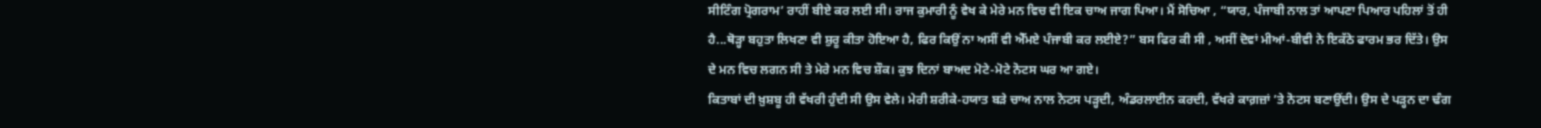ਸੀਟਿੰਗ ਪ੍ਰੋਗਰਾਮ’ ਰਾਹੀਂ ਬੀਏ ਕਰ ਲਈ ਸੀ। ਰਾਜ ਕੁਮਾਰੀ ਨੂੰ ਵੇਖ ਕੇ ਮੇਰੇ ਮਨ ਵਿਚ ਵੀ ਇਕ ਚਾਅ ਜਾਗ ਪਿਆ। ਮੈਂ ਸੋਚਿਆ , “ਯਾਰ, ਪੰਜਾਬੀ ਨਾਲ ਤਾਂ ਆਪਣਾ ਪਿਆਰ ਪਹਿਲਾਂ ਤੋਂ ਹੀ ਹੈ...ਥੋੜ੍ਹਾ ਬਹੁਤਾ ਲਿਖਣਾ ਵੀ ਸ਼ੁਰੂ ਕੀਤਾ ਹੋਇਆ ਹੈ, ਫਿਰ ਕਿਉਂ ਨਾ ਅਸੀਂ ਵੀ ਐੱਮਏ ਪੰਜਾਬੀ ਕਰ ਲਈਏ?” ਬਸ ਫਿਰ ਕੀ ਸੀ , ਅਸੀਂ ਦੋਵਾਂ ਮੀਆਂ-ਬੀਵੀ ਨੇ ਇਕੱਠੇ ਫਾਰਮ ਭਰ ਦਿੱਤੇ। ਉਸ ਦੇ ਮਨ ਵਿਚ ਲਗਨ ਸੀ ਤੇ ਮੇਰੇ ਮਨ ਵਿਚ ਸ਼ੌਕ। ਕੁਝ ਦਿਨਾਂ ਬਾਅਦ ਮੋਟੇ-ਮੋਟੇ ਨੋਟਸ ਘਰ ਆ ਗਏ।
ਕਿਤਾਬਾਂ ਦੀ ਖ਼ੁਸ਼ਬੂ ਹੀ ਵੱਖਰੀ ਹੁੰਦੀ ਸੀ ਉਸ ਵੇਲੇ। ਮੇਰੀ ਸ਼ਰੀਕੇ-ਹਯਾਤ ਬੜੇ ਚਾਅ ਨਾਲ ਨੋਟਸ ਪੜ੍ਹਦੀ, ਅੰਡਰਲਾਈਨ ਕਰਦੀ, ਵੱਖਰੇ ਕਾਗ਼ਜ਼ਾਂ ’ਤੇ ਨੋਟਸ ਬਣਾਉਂਦੀ। ਉਸ ਦੇ ਪੜ੍ਹਨ ਦਾ ਢੰਗ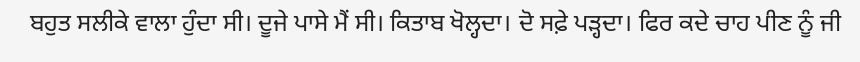ਬਹੁਤ ਸਲੀਕੇ ਵਾਲਾ ਹੁੰਦਾ ਸੀ। ਦੂਜੇ ਪਾਸੇ ਮੈਂ ਸੀ। ਕਿਤਾਬ ਖੋਲ੍ਹਦਾ। ਦੋ ਸਫ਼ੇ ਪੜ੍ਹਦਾ। ਫਿਰ ਕਦੇ ਚਾਹ ਪੀਣ ਨੂੰ ਜੀ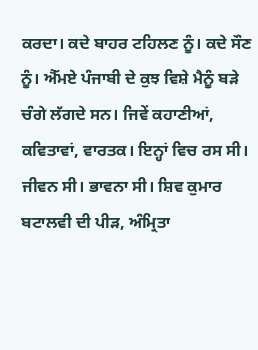ਕਰਦਾ। ਕਦੇ ਬਾਹਰ ਟਹਿਲਣ ਨੂੰ। ਕਦੇ ਸੌਣ ਨੂੰ। ਐੱਮਏ ਪੰਜਾਬੀ ਦੇ ਕੁਝ ਵਿਸ਼ੇ ਮੈਨੂੰ ਬੜੇ ਚੰਗੇ ਲੱਗਦੇ ਸਨ। ਜਿਵੇਂ ਕਹਾਣੀਆਂ, ਕਵਿਤਾਵਾਂ, ਵਾਰਤਕ। ਇਨ੍ਹਾਂ ਵਿਚ ਰਸ ਸੀ। ਜੀਵਨ ਸੀ। ਭਾਵਨਾ ਸੀ। ਸ਼ਿਵ ਕੁਮਾਰ ਬਟਾਲਵੀ ਦੀ ਪੀੜ, ਅੰਮ੍ਰਿਤਾ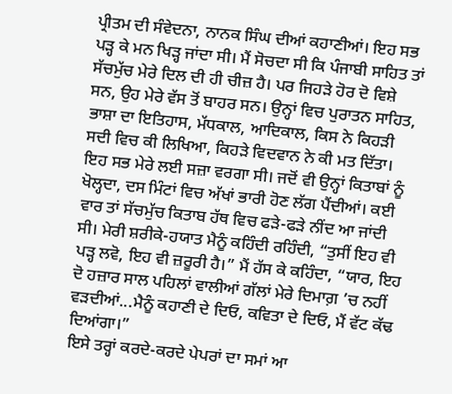ਪ੍ਰੀਤਮ ਦੀ ਸੰਵੇਦਨਾ, ਨਾਨਕ ਸਿੰਘ ਦੀਆਂ ਕਹਾਣੀਆਂ। ਇਹ ਸਭ ਪੜ੍ਹ ਕੇ ਮਨ ਖਿੜ੍ਹ ਜਾਂਦਾ ਸੀ। ਮੈਂ ਸੋਚਦਾ ਸੀ ਕਿ ਪੰਜਾਬੀ ਸਾਹਿਤ ਤਾਂ ਸੱਚਮੁੱਚ ਮੇਰੇ ਦਿਲ ਦੀ ਹੀ ਚੀਜ਼ ਹੈ। ਪਰ ਜਿਹੜੇ ਹੋਰ ਦੋ ਵਿਸ਼ੇ ਸਨ, ਉਹ ਮੇਰੇ ਵੱਸ ਤੋਂ ਬਾਹਰ ਸਨ। ਉਨ੍ਹਾਂ ਵਿਚ ਪੁਰਾਤਨ ਸਾਹਿਤ, ਭਾਸ਼ਾ ਦਾ ਇਤਿਹਾਸ, ਮੱਧਕਾਲ, ਆਦਿਕਾਲ, ਕਿਸ ਨੇ ਕਿਹੜੀ ਸਦੀ ਵਿਚ ਕੀ ਲਿਖਿਆ, ਕਿਹੜੇ ਵਿਦਵਾਨ ਨੇ ਕੀ ਮਤ ਦਿੱਤਾ। ਇਹ ਸਭ ਮੇਰੇ ਲਈ ਸਜ਼ਾ ਵਰਗਾ ਸੀ। ਜਦੋਂ ਵੀ ਉਨ੍ਹਾਂ ਕਿਤਾਬਾਂ ਨੂੰ ਖੋਲ੍ਹਦਾ, ਦਸ ਮਿੰਟਾਂ ਵਿਚ ਅੱਖਾਂ ਭਾਰੀ ਹੋਣ ਲੱਗ ਪੈਂਦੀਆਂ। ਕਈ ਵਾਰ ਤਾਂ ਸੱਚਮੁੱਚ ਕਿਤਾਬ ਹੱਥ ਵਿਚ ਫੜੇ-ਫੜੇ ਨੀਂਦ ਆ ਜਾਂਦੀ ਸੀ। ਮੇਰੀ ਸ਼ਰੀਕੇ-ਹਯਾਤ ਮੈਨੂੰ ਕਹਿੰਦੀ ਰਹਿੰਦੀ, “ਤੁਸੀਂ ਇਹ ਵੀ ਪੜ੍ਹ ਲਵੋ, ਇਹ ਵੀ ਜ਼ਰੂਰੀ ਹੈ।” ਮੈਂ ਹੱਸ ਕੇ ਕਹਿੰਦਾ, “ਯਾਰ, ਇਹ ਦੋ ਹਜ਼ਾਰ ਸਾਲ ਪਹਿਲਾਂ ਵਾਲੀਆਂ ਗੱਲਾਂ ਮੇਰੇ ਦਿਮਾਗ਼ ’ਚ ਨਹੀਂ ਵੜਦੀਆਂ...ਮੈਨੂੰ ਕਹਾਣੀ ਦੇ ਦਿਓ, ਕਵਿਤਾ ਦੇ ਦਿਓ, ਮੈਂ ਵੱਟ ਕੱਢ ਦਿਆਂਗਾ।”
ਇਸੇ ਤਰ੍ਹਾਂ ਕਰਦੇ-ਕਰਦੇ ਪੇਪਰਾਂ ਦਾ ਸਮਾਂ ਆ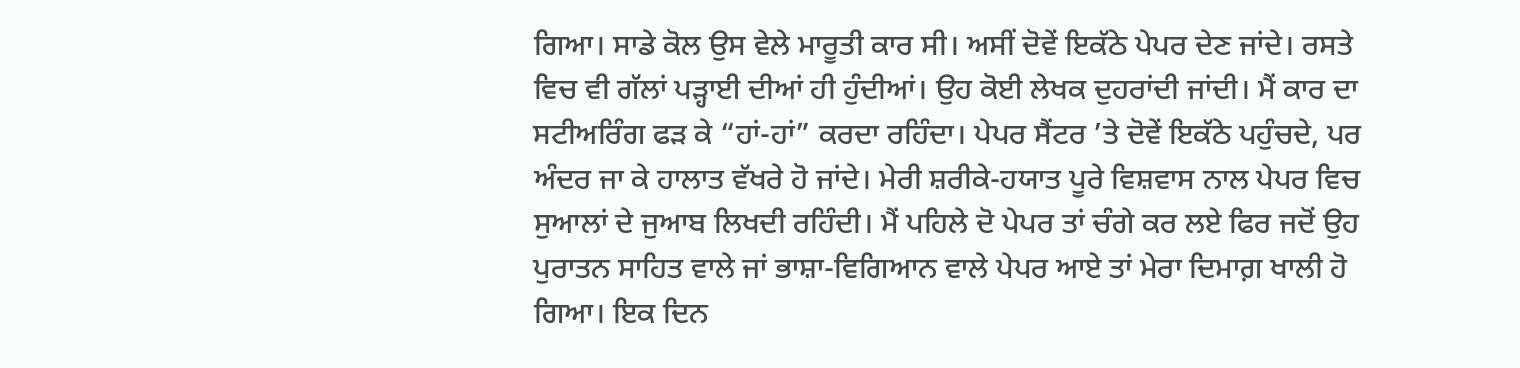ਗਿਆ। ਸਾਡੇ ਕੋਲ ਉਸ ਵੇਲੇ ਮਾਰੂਤੀ ਕਾਰ ਸੀ। ਅਸੀਂ ਦੋਵੇਂ ਇਕੱਠੇ ਪੇਪਰ ਦੇਣ ਜਾਂਦੇ। ਰਸਤੇ ਵਿਚ ਵੀ ਗੱਲਾਂ ਪੜ੍ਹਾਈ ਦੀਆਂ ਹੀ ਹੁੰਦੀਆਂ। ਉਹ ਕੋਈ ਲੇਖਕ ਦੁਹਰਾਂਦੀ ਜਾਂਦੀ। ਮੈਂ ਕਾਰ ਦਾ ਸਟੀਅਰਿੰਗ ਫੜ ਕੇ “ਹਾਂ-ਹਾਂ” ਕਰਦਾ ਰਹਿੰਦਾ। ਪੇਪਰ ਸੈਂਟਰ ’ਤੇ ਦੋਵੇਂ ਇਕੱਠੇ ਪਹੁੰਚਦੇ, ਪਰ ਅੰਦਰ ਜਾ ਕੇ ਹਾਲਾਤ ਵੱਖਰੇ ਹੋ ਜਾਂਦੇ। ਮੇਰੀ ਸ਼ਰੀਕੇ-ਹਯਾਤ ਪੂਰੇ ਵਿਸ਼ਵਾਸ ਨਾਲ ਪੇਪਰ ਵਿਚ ਸੁਆਲਾਂ ਦੇ ਜੁਆਬ ਲਿਖਦੀ ਰਹਿੰਦੀ। ਮੈਂ ਪਹਿਲੇ ਦੋ ਪੇਪਰ ਤਾਂ ਚੰਗੇ ਕਰ ਲਏ ਫਿਰ ਜਦੋਂ ਉਹ ਪੁਰਾਤਨ ਸਾਹਿਤ ਵਾਲੇ ਜਾਂ ਭਾਸ਼ਾ-ਵਿਗਿਆਨ ਵਾਲੇ ਪੇਪਰ ਆਏ ਤਾਂ ਮੇਰਾ ਦਿਮਾਗ਼ ਖਾਲੀ ਹੋ ਗਿਆ। ਇਕ ਦਿਨ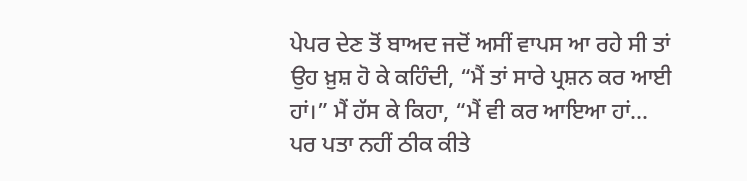ਪੇਪਰ ਦੇਣ ਤੋਂ ਬਾਅਦ ਜਦੋਂ ਅਸੀਂ ਵਾਪਸ ਆ ਰਹੇ ਸੀ ਤਾਂ ਉਹ ਖ਼ੁਸ਼ ਹੋ ਕੇ ਕਹਿੰਦੀ, “ਮੈਂ ਤਾਂ ਸਾਰੇ ਪ੍ਰਸ਼ਨ ਕਰ ਆਈ ਹਾਂ।” ਮੈਂ ਹੱਸ ਕੇ ਕਿਹਾ, “ਮੈਂ ਵੀ ਕਰ ਆਇਆ ਹਾਂ... ਪਰ ਪਤਾ ਨਹੀਂ ਠੀਕ ਕੀਤੇ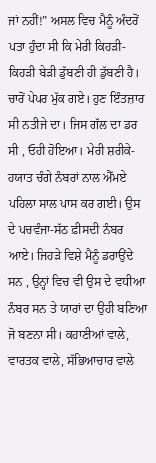ਜਾਂ ਨਹੀਂ!” ਅਸਲ ਵਿਚ ਮੈਨੂੰ ਅੰਦਰੋਂ ਪਤਾ ਹੁੰਦਾ ਸੀ ਕਿ ਮੇਰੀ ਕਿਹੜੀ-ਕਿਹੜੀ ਬੇੜੀ ਡੁੱਬਣੀ ਹੀ ਡੁੱਬਣੀ ਹੈ। ਚਾਰੋਂ ਪੇਪਰ ਮੁੱਕ ਗਏ। ਹੁਣ ਇੰਤਜ਼ਾਰ ਸੀ ਨਤੀਜੇ ਦਾ। ਜਿਸ ਗੱਲ ਦਾ ਡਰ ਸੀ , ਓਹੀ ਹੋਇਆ। ਮੇਰੀ ਸ਼ਰੀਕੇ-ਹਯਾਤ ਚੰਗੇ ਨੰਬਰਾਂ ਨਾਲ ਐੱਮਏ ਪਹਿਲਾ ਸਾਲ ਪਾਸ ਕਰ ਗਈ। ਉਸ ਦੇ ਪਚਵੰਜਾ-ਸੱਠ ਫ਼ੀਸਦੀ ਨੰਬਰ ਆਏ। ਜਿਹੜੇ ਵਿਸ਼ੇ ਮੈਨੂੰ ਡਰਾਉਂਦੇ ਸਨ , ਉਨ੍ਹਾਂ ਵਿਚ ਵੀ ਉਸ ਦੇ ਵਧੀਆ ਨੰਬਰ ਸਨ ਤੇ ਯਾਰਾਂ ਦਾ ਉਹੀ ਬਣਿਆ ਜੋ ਬਣਨਾ ਸੀ। ਕਹਾਣੀਆਂ ਵਾਲੇ, ਵਾਰਤਕ ਵਾਲੇ, ਸੱਭਿਆਚਾਰ ਵਾਲੇ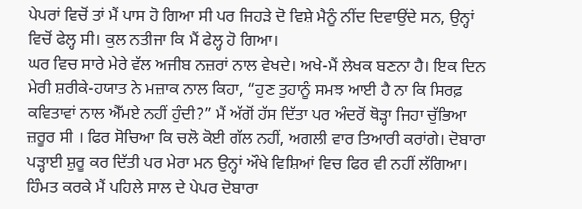ਪੇਪਰਾਂ ਵਿਚੋਂ ਤਾਂ ਮੈਂ ਪਾਸ ਹੋ ਗਿਆ ਸੀ ਪਰ ਜਿਹੜੇ ਦੋ ਵਿਸ਼ੇ ਮੈਨੂੰ ਨੀਂਦ ਦਿਵਾਉਂਦੇ ਸਨ, ਉਨ੍ਹਾਂ ਵਿਚੋਂ ਫੇਲ੍ਹ ਸੀ। ਕੁਲ ਨਤੀਜਾ ਕਿ ਮੈਂ ਫੇਲ੍ਹ ਹੋ ਗਿਆ।
ਘਰ ਵਿਚ ਸਾਰੇ ਮੇਰੇ ਵੱਲ ਅਜੀਬ ਨਜ਼ਰਾਂ ਨਾਲ ਵੇਖਦੇ। ਅਖੇ-ਮੈਂ ਲੇਖਕ ਬਣਨਾ ਹੈ। ਇਕ ਦਿਨ ਮੇਰੀ ਸ਼ਰੀਕੇ-ਹਯਾਤ ਨੇ ਮਜ਼ਾਕ ਨਾਲ ਕਿਹਾ, “ਹੁਣ ਤੁਹਾਨੂੰ ਸਮਝ ਆਈ ਹੈ ਨਾ ਕਿ ਸਿਰਫ਼ ਕਵਿਤਾਵਾਂ ਨਾਲ ਐੱਮਏ ਨਹੀਂ ਹੁੰਦੀ?” ਮੈਂ ਅੱਗੋਂ ਹੱਸ ਦਿੱਤਾ ਪਰ ਅੰਦਰੋਂ ਥੋੜ੍ਹਾ ਜਿਹਾ ਚੁੱਭਿਆ ਜ਼ਰੂਰ ਸੀ । ਫਿਰ ਸੋਚਿਆ ਕਿ ਚਲੋ ਕੋਈ ਗੱਲ ਨਹੀਂ, ਅਗਲੀ ਵਾਰ ਤਿਆਰੀ ਕਰਾਂਗੇ। ਦੋਬਾਰਾ ਪੜ੍ਹਾਈ ਸ਼ੁਰੂ ਕਰ ਦਿੱਤੀ ਪਰ ਮੇਰਾ ਮਨ ਉਨ੍ਹਾਂ ਔਖੇ ਵਿਸ਼ਿਆਂ ਵਿਚ ਫਿਰ ਵੀ ਨਹੀਂ ਲੱਗਿਆ। ਹਿੰਮਤ ਕਰਕੇ ਮੈਂ ਪਹਿਲੇ ਸਾਲ ਦੇ ਪੇਪਰ ਦੋਬਾਰਾ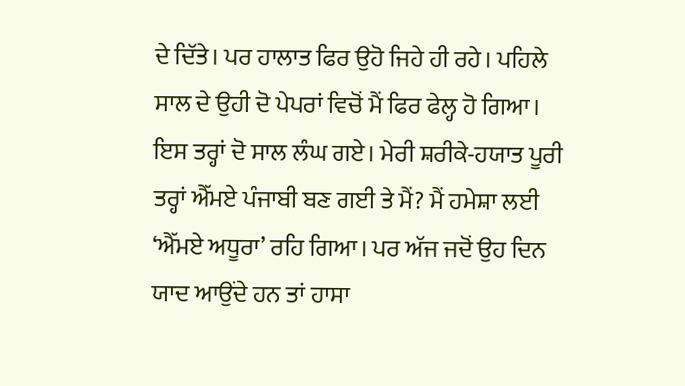ਦੇ ਦਿੱਤੇ। ਪਰ ਹਾਲਾਤ ਫਿਰ ਉਹੋ ਜਿਹੇ ਹੀ ਰਹੇ। ਪਹਿਲੇ ਸਾਲ ਦੇ ਉਹੀ ਦੋ ਪੇਪਰਾਂ ਵਿਚੋਂ ਮੈਂ ਫਿਰ ਫੇਲ੍ਹ ਹੋ ਗਿਆ। ਇਸ ਤਰ੍ਹਾਂ ਦੋ ਸਾਲ ਲੰਘ ਗਏ। ਮੇਰੀ ਸ਼ਰੀਕੇ-ਹਯਾਤ ਪੂਰੀ ਤਰ੍ਹਾਂ ਐੱਮਏ ਪੰਜਾਬੀ ਬਣ ਗਈ ਤੇ ਮੈਂ? ਮੈਂ ਹਮੇਸ਼ਾ ਲਈ ‘ਐੱਮਏ ਅਧੂਰਾ’ ਰਹਿ ਗਿਆ। ਪਰ ਅੱਜ ਜਦੋਂ ਉਹ ਦਿਨ ਯਾਦ ਆਉਂਦੇ ਹਨ ਤਾਂ ਹਾਸਾ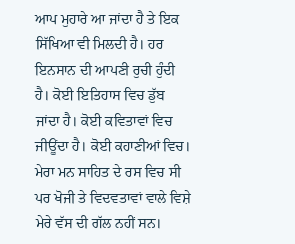ਆਪ ਮੁਹਾਰੇ ਆ ਜਾਂਦਾ ਹੈ ਤੇ ਇਕ ਸਿੱਖਿਆ ਵੀ ਮਿਲਦੀ ਹੈ। ਹਰ ਇਨਸਾਨ ਦੀ ਆਪਣੀ ਰੁਚੀ ਹੁੰਦੀ ਹੈ। ਕੋਈ ਇਤਿਹਾਸ ਵਿਚ ਡੁੱਬ ਜਾਂਦਾ ਹੈ। ਕੋਈ ਕਵਿਤਾਵਾਂ ਵਿਚ ਜੀਊਂਦਾ ਹੈ। ਕੋਈ ਕਹਾਣੀਆਂ ਵਿਚ। ਮੇਰਾ ਮਨ ਸਾਹਿਤ ਦੇ ਰਸ ਵਿਚ ਸੀ ਪਰ ਖੋਜੀ ਤੇ ਵਿਦਵਤਾਵਾਂ ਵਾਲੇ ਵਿਸ਼ੇ ਮੇਰੇ ਵੱਸ ਦੀ ਗੱਲ ਨਹੀਂ ਸਨ।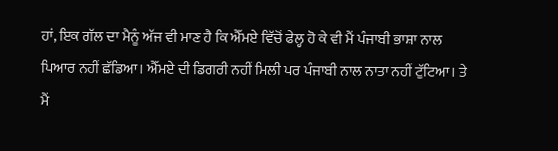ਹਾਂ, ਇਕ ਗੱਲ ਦਾ ਮੈਨੂੰ ਅੱਜ ਵੀ ਮਾਣ ਹੈ ਕਿ ਐੱਮਏ ਵਿੱਚੋਂ ਫੇਲ੍ਹ ਹੋ ਕੇ ਵੀ ਮੈਂ ਪੰਜਾਬੀ ਭਾਸ਼ਾ ਨਾਲ ਪਿਆਰ ਨਹੀਂ ਛੱਡਿਆ। ਐੱਮਏ ਦੀ ਡਿਗਰੀ ਨਹੀਂ ਮਿਲੀ ਪਰ ਪੰਜਾਬੀ ਨਾਲ ਨਾਤਾ ਨਹੀਂ ਟੁੱਟਿਆ। ਤੇ ਮੈਂ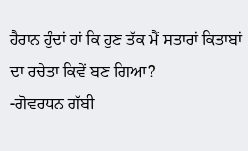ਹੈਰਾਨ ਹੁੰਦਾਂ ਹਾਂ ਕਿ ਹੁਣ ਤੱਕ ਮੈਂ ਸਤਾਰਾਂ ਕਿਤਾਬਾਂ ਦਾ ਰਚੇਤਾ ਕਿਵੇਂ ਬਣ ਗਿਆ?
-ਗੋਵਰਧਨ ਗੱਬੀ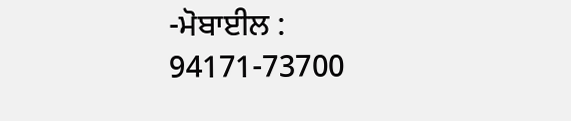-ਮੋਬਾਈਲ : 94171-73700